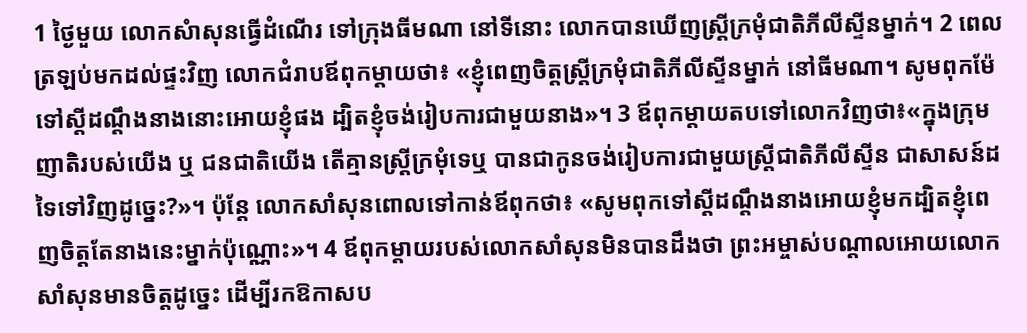1 ថ្ងៃមួយ លោកសំាសុនធ្វើដំណើរ ទៅក្រុងធីមណា នៅទីនោះ លោកបានឃើញស្ត្រីក្រមុំជាតិភីលីស្ទីនម្នាក់។ 2 ពេលត្រឡប់មកដល់ផ្ទះវិញ លោកជំរាបឪពុកម្តាយថា៖ «ខ្ញុំពេញចិត្តស្ត្រីក្រមុំជាតិភីលីស្ទីនម្នាក់ នៅធីមណា។ សូមពុកម៉ែទៅស្តីដណ្តឹងនាងនោះអោយខ្ញុំផង ដ្បិតខ្ញុំចង់រៀបការជាមួយនាង»។ 3 ឪពុកម្តាយតបទៅលោកវិញថា៖«ក្នុងក្រុមញាតិរបស់យើង ឬ ជនជាតិយើង តើគ្មានស្ត្រីក្រមុំទេឬ បានជាកូនចង់រៀបការជាមួយស្ត្រីជាតិភីលីស្ទីន ជាសាសន៍ដទៃទៅវិញដូច្នេះ?»។ ប៉ុន្តែ លោកសាំសុនពោលទៅកាន់ឪពុកថា៖ «សូមពុកទៅស្តីដណ្តឹងនាងអោយខ្ញុំមកដ្បិតខ្ញុំពេញចិត្តតែនាងនេះម្នាក់ប៉ុណ្ណោះ»។ 4 ឪពុកម្តាយរបស់លោកសាំសុនមិនបានដឹងថា ព្រះអម្ចាស់បណ្តាលអោយលោកសាំសុនមានចិត្តដូច្នេះ ដើម្បីរកឱកាសប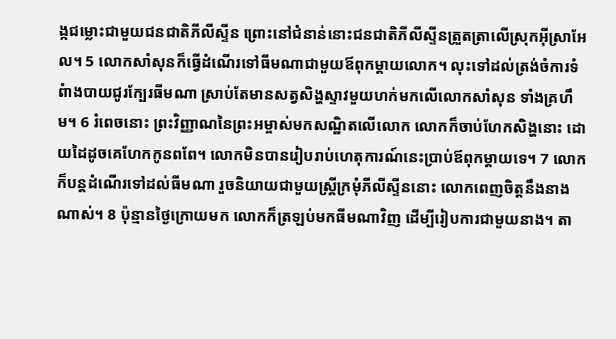ង្កជម្លោះជាមួយជនជាតិភីលីស្ទីន ព្រោះនៅជំនាន់នោះជនជាតិភីលីស្ទីនត្រួតត្រាលើស្រុកអ៊ីស្រាអែល។ 5 លោកសាំសុនក៏ធ្វើដំណើរទៅធីមណាជាមួយឪពុកម្តាយលោក។ លុះទៅដល់ត្រង់ចំការទំពំាងបាយជូរក្បែរធីមណា ស្រាប់តែមានសត្វសិង្ហស្ទាវមួយហក់មកលើលោកសាំសុន ទាំងគ្រហឹម។ 6 រំពេចនោះ ព្រះវិញ្ញាណនៃព្រះអម្ចាស់មកសណ្ឋិតលើលោក លោកក៏ចាប់ហែកសិង្ហនោះ ដោយដៃដូចគេហែកកូនពពែ។ លោកមិនបានរៀបរាប់ហេតុការណ៍នេះប្រាប់ឪពុកម្តាយទេ។ 7 លោកក៏បន្តដំណើរទៅដល់ធីមណា រួចនិយាយជាមួយស្ត្រីក្រមុំភីលីស្ទីននោះ លោកពេញចិត្តនឹងនាងណាស់។ 8 ប៉ុន្មានថ្ងៃក្រោយមក លោកក៏ត្រឡប់មកធីមណាវិញ ដើម្បីរៀបការជាមួយនាង។ តា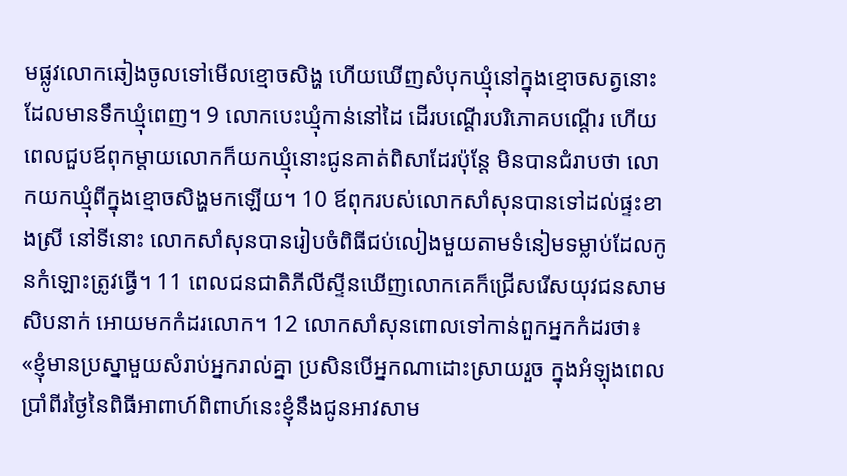មផ្លូវលោកឆៀងចូលទៅមើលខ្មោចសិង្ហ ហើយឃើញសំបុកឃ្មុំនៅក្នុងខ្មោចសត្វនោះ ដែលមានទឹកឃ្មុំពេញ។ 9 លោកបេះឃ្មុំកាន់នៅដៃ ដើរបណ្តើរបរិភោគបណ្តើរ ហើយពេលជួបឪពុកម្តាយលោកក៏យកឃ្មុំនោះជូនគាត់ពិសាដែរប៉ុន្តែ មិនបានជំរាបថា លោកយកឃ្មុំពីក្នុងខ្មោចសិង្ហមកឡើយ។ 10 ឪពុករបស់លោកសាំសុនបានទៅដល់ផ្ទះខាងស្រី នៅទីនោះ លោកសាំសុនបានរៀបចំពិធីជប់លៀងមួយតាមទំនៀមទម្លាប់ដែលកូនកំឡោះត្រូវធ្វើ។ 11 ពេលជនជាតិភីលីស្ទីនឃើញលោកគេក៏ជ្រើសរើសយុវជនសាមសិបនាក់ អោយមកកំដរលោក។ 12 លោកសាំសុនពោលទៅកាន់ពួកអ្នកកំដរថា៖ «ខ្ញុំមានប្រស្នាមួយសំរាប់អ្នករាល់គ្នា ប្រសិនបើអ្នកណាដោះស្រាយរួច ក្នុងអំឡុងពេលប្រាំពីរថ្ងៃនៃពិធីអាពាហ៍ពិពាហ៍នេះខ្ញុំនឹងជូនអាវសាម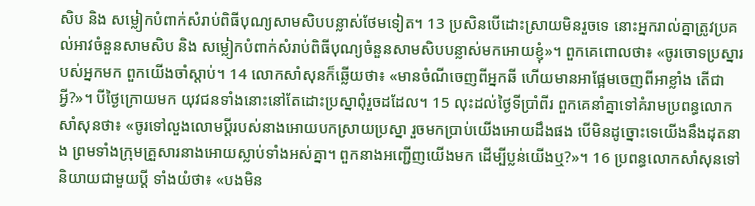សិប និង សម្លៀកបំពាក់សំរាប់ពិធីបុណ្យសាមសិបបន្លាស់ថែមទៀត។ 13 ប្រសិនបើដោះស្រាយមិនរួចទេ នោះអ្នករាល់គ្នាត្រូវប្រគល់អាវចំនួនសាមសិប និង សម្លៀកបំពាក់សំរាប់ពិធីបុណ្យចំនួនសាមសិបបន្លាស់មកអោយខ្ញុំ»។ ពួកគេពោលថា៖ «ចូរចោទប្រស្នារបស់អ្នកមក ពួកយើងចាំស្តាប់។ 14 លោកសាំសុនក៏ឆ្លើយថា៖ «មានចំណីចេញពីអ្នកឆី ហើយមានអាផ្អែមចេញពីអាខ្លាំង តើជាអ្វី?»។ បីថ្ងៃក្រោយមក យុវជនទាំងនោះនៅតែដោះប្រស្នាពុំរួចដដែល។ 15 លុះដល់ថ្ងៃទីប្រាំពីរ ពួកគេនាំគ្នាទៅគំរាមប្រពន្ធលោកសាំសុនថា៖ «ចូរទៅលួងលោមប្តីរបស់នាងអោយបកស្រាយប្រស្នា រួចមកប្រាប់យើងអោយដឹងផង បើមិនដូច្នោះទេយើងនឹងដុតនាង ព្រមទាំងក្រុមគ្រួសារនាងអោយស្លាប់ទាំងអស់គ្នា។ ពួកនាងអញ្ជើញយើងមក ដើម្បីប្លន់យើងឬ?»។ 16 ប្រពន្ធលោកសាំសុនទៅនិយាយជាមួយប្តី ទាំងយំថា៖ «បងមិន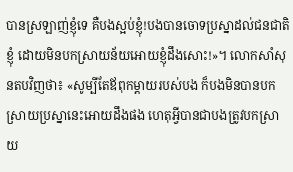បានស្រឡាញ់ខ្ញុំទេ គឺបងស្អប់ខ្ញុំ!បងបានចោទប្រស្នាដល់ជនជាតិខ្ញុំ ដោយមិនបកស្រាយន័យអោយខ្ញុំដឹងសោះ!»។ លោកសាំសុនតបវិញថា៖ «សូម្បីតែឪពុកម្តាយរបស់បង ក៏បងមិនបានបកស្រាយប្រស្នានេះអោយដឹងផង ហេតុអ្វីបានជាបងត្រូវបកស្រាយ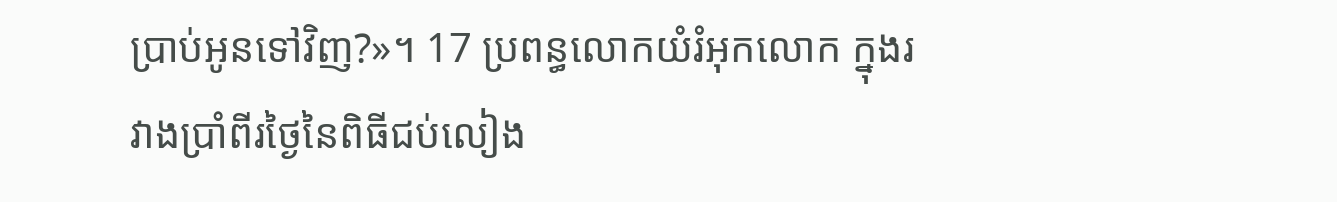ប្រាប់អូនទៅវិញ?»។ 17 ប្រពន្ធលោកយំរំអុកលោក ក្នុងរវាងប្រាំពីរថ្ងៃនៃពិធីជប់លៀង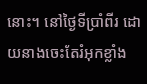នោះ។ នៅថ្ងៃទីប្រាំពីរ ដោយនាងចេះតែរំអុកខ្លាំង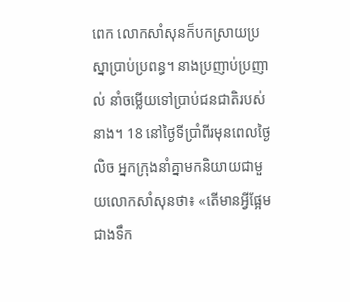ពេក លោកសាំសុនក៏បកស្រាយប្រស្នាប្រាប់ប្រពន្ធ។ នាងប្រញាប់ប្រញាល់ នាំចម្លើយទៅប្រាប់ជនជាតិរបស់នាង។ 18 នៅថ្ងៃទីប្រាំពីរមុនពេលថ្ងៃលិច អ្នកក្រុងនាំគ្នាមកនិយាយជាមួយលោកសាំសុនថា៖ «តើមានអ្វីផ្អែមជាងទឹក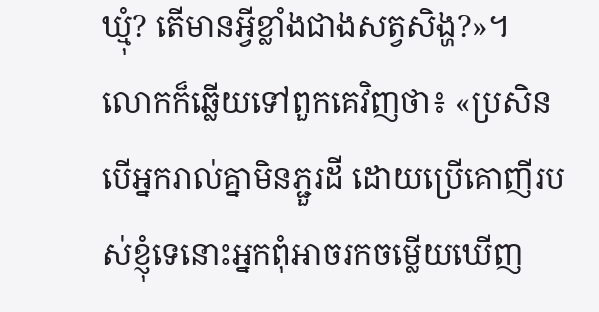ឃ្មុំ? តើមានអ្វីខ្លាំងជាងសត្វសិង្ហ?»។ លោកក៏ឆ្លើយទៅពួកគេវិញថា៖ «ប្រសិនបើអ្នករាល់គ្នាមិនភ្ជួរដី ដោយប្រើគោញីរបស់ខ្ញុំទេនោះអ្នកពុំអាចរកចម្លើយឃើញ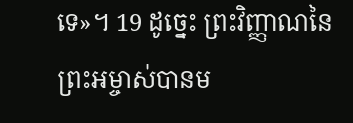ទេ»។ 19 ដូច្នេះ ព្រះវិញ្ញាណនៃព្រះអម្ចាស់បានម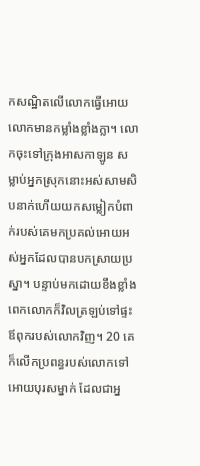កសណ្ឋិតលើលោកធ្វើអោយលោកមានកម្លាំងខ្លាំងក្លា។ លោកចុះទៅក្រុងអាសកាឡូន សម្លាប់អ្នកស្រុកនោះអស់សាមសិបនាក់ហើយយកសម្លៀកបំពាក់របស់គេមកប្រគល់អោយអស់អ្នកដែលបានបកស្រាយប្រស្នា។ បន្ទាប់មកដោយខឹងខ្លាំងពេកលោកក៏វិលត្រឡប់ទៅផ្ទះឪពុករបស់លោកវិញ។ 20 គេក៏លើកប្រពន្ធរបស់លោកទៅអោយបុរសម្នាក់ ដែលជាអ្ន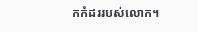កកំដររបស់លោក។